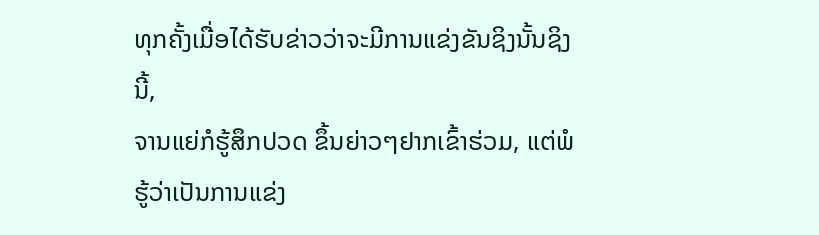ທຸກຄັ້ງເມື່ອໄດ້ຮັບຂ່າວວ່າຈະມີການແຂ່ງຂັນຊິງນັ້ນຊິງນີ້,
ຈານແຍ່ກໍຮູ້ສຶກປວດ ຂຶ້ນຍ່າວໆຢາກເຂົ້າຮ່ວມ, ແຕ່ພໍຮູ້ວ່າເປັນການແຂ່ງ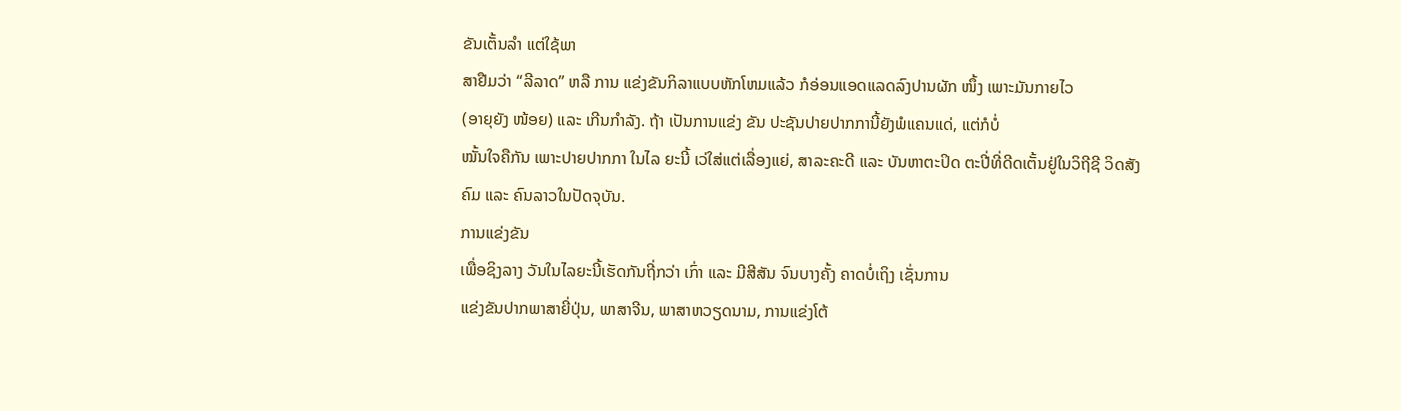ຂັນເຕັ້ນລຳ ແຕ່ໃຊ້ພາ
ສາຢືມວ່າ “ລີລາດ” ຫລື ການ ແຂ່ງຂັນກິລາແບບຫັກໂຫມແລ້ວ ກໍອ່ອນແອດແລດລົງປານຜັກ ໜຶ້ງ ເພາະມັນກາຍໄວ
(ອາຍຸຍັງ ໜ້ອຍ) ແລະ ເກີນກຳລັງ. ຖ້າ ເປັນການແຂ່ງ ຂັນ ປະຊັນປາຍປາກການີ້ຍັງພໍແຄນແດ່, ແຕ່ກໍບໍ່
ໝັ້ນໃຈຄືກັນ ເພາະປາຍປາກກາ ໃນໄລ ຍະນີ້ ເວ່ໃສ່ແຕ່ເລື່ອງແຍ່, ສາລະຄະດີ ແລະ ບັນຫາຕະປິດ ຕະປີ່ທີ່ດີດເຕັ້ນຢູ່ໃນວິຖີຊີ ວິດສັງ
ຄົມ ແລະ ຄົນລາວໃນປັດຈຸບັນ.
ການແຂ່ງຂັນ
ເພື່ອຊິງລາງ ວັນໃນໄລຍະນີ້ເຮັດກັນຖີ່ກວ່າ ເກົ່າ ແລະ ມີສີສັນ ຈົນບາງຄັ້ງ ຄາດບໍ່ເຖິງ ເຊັ່ນການ
ແຂ່ງຂັນປາກພາສາຍີ່ປຸ່ນ, ພາສາຈີນ, ພາສາຫວຽດນາມ, ການແຂ່ງໂຕ້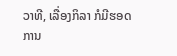ວາທີ, ເລື່ອງກິລາ ກໍມີຮອດການ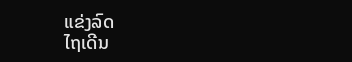ແຂ່ງລົດ
ໄຖເດີນ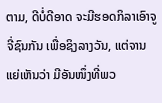ຕາມ, ດີບໍ່ດີອາດ ຈະມີຮອດກິລາເອົາຈູຈີ່ຊົນກັນ ເພື່ອຊິງລາງວັນ, ແຕ່ຈານແຍ່ເຫັນວ່າ ມີອັນໜຶ່ງທີ່ພວ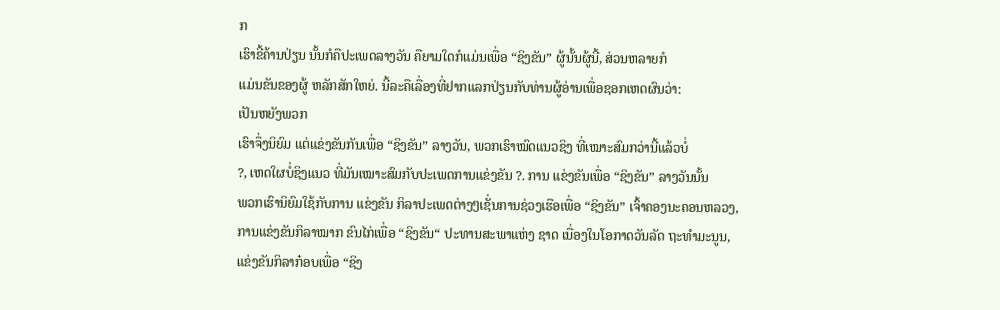ກ
ເຮົາຂີ້ຄ້ານປ່ຽນ ນັ້ນກໍຄືປະເພດລາງວັນ ຄືຍາມໃດກໍແມ່ນເພື່ອ “ຊິງຂັນ” ຜູ້ນັ້ນຜູ້ນີ້, ສ່ວນຫລາຍກໍ
ແມ່ນຂັນຂອງຜູ້ ຫລັກສັກໃຫຍ່. ນີ້ລະຄືເລື່ອງທີ່ຢາກແລກປ່ຽນກັບທ່ານຜູ້ອ່ານເພື່ອຊອກເຫດຜົນວ່າ:
ເປັນຫຍັງພວກ
ເຮົາຈຶ່ງນິຍົມ ແຕ່ແຂ່ງຂັນກັນເພື່ອ “ຊິງຂັນ” ລາງວັນ, ພວກເຮົາໝົດແນວຊິງ ທີ່ເໝາະສົມກວ່ານີ້ແລ້ວບໍ່
?, ເຫດໃຜບໍ່ຊິງແນວ ທີ່ມັນເໝາະສົມກັບປະເພດການແຂ່ງຂັນ ?. ການ ແຂ່ງຂັນເພື່ອ “ຊິງຂັນ” ລາງວັນນັ້ນ
ພວກເຮົານິຍົມໃຊ້ກັບການ ແຂ່ງຂັນ ກິລາປະເພດຕ່າງໆເຊັ່ນການຊ່ວງເຮືອເພື່ອ “ຊິງຂັນ” ເຈົ້າຄອງນະຄອນຫລວງ,
ການແຂ່ງຂັນກິລາໝາກ ຂົນໄກ່ເພື່ອ “ຊິງຂັນ“ ປະທານສະພາແຫ່ງ ຊາດ ເນື່ອງໃນໂອກາດວັນລັດ ຖະທຳມະນູນ,
ແຂ່ງຂັນກິລາກ໋ອບເພື່ອ “ຊິງ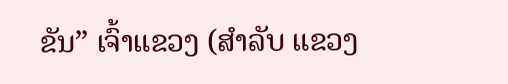ຂັນ” ເຈົ້າແຂວງ (ສຳລັບ ແຂວງ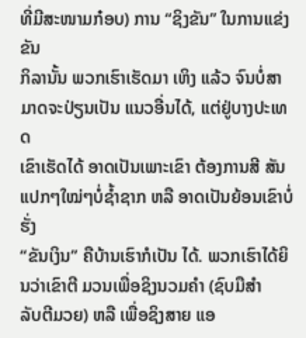ທີ່ມີສະໜາມກ໋ອບ) ການ “ຊິງຂັນ” ໃນການແຂ່ງຂັນ
ກິລານັ້ນ ພວກເຮົາເຮັດມາ ເຫິງ ແລ້ວ ຈົນບໍ່ສາມາດຈະປ່ຽນເປັນ ແນວອື່ນໄດ້, ແຕ່ຢູ່ບາງປະເທດ
ເຂົາເຮັດໄດ້ ອາດເປັນເພາະເຂົາ ຕ້ອງການສີ ສັນແປກໆໃໝ່ໆບໍ່ຊ້ຳຊາກ ຫລື ອາດເປັນຍ້ອນເຂົາບໍ່ຮັ່ງ
“ຂັນເງິນ” ຄືບ້ານເຮົາກໍເປັນ ໄດ້. ພວກເຮົາໄດ້ຍິນວ່າເຂົາຕີ ມວນເພື່ອຊິງນວມຄຳ (ຊົບມືສຳ
ລັບຕີມວຍ) ຫລື ເພື່ອຊິງສາຍ ແອ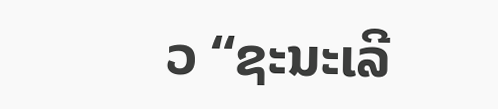ວ “ຊະນະເລີ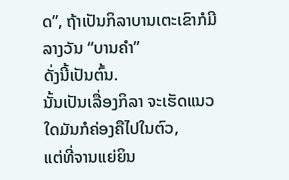ດ”, ຖ້າເປັນກິລາບານເຕະເຂົາກໍມີ ລາງວັນ “ບານຄຳ”
ດັ່ງນີ້ເປັນຕົ້ນ.
ນັ້ນເປັນເລື່ອງກິລາ ຈະເຮັດແນວໃດມັນກໍຄ່ອງຄືໄປໃນຕົວ,
ແຕ່ທີ່ຈານແຍ່ຍິນ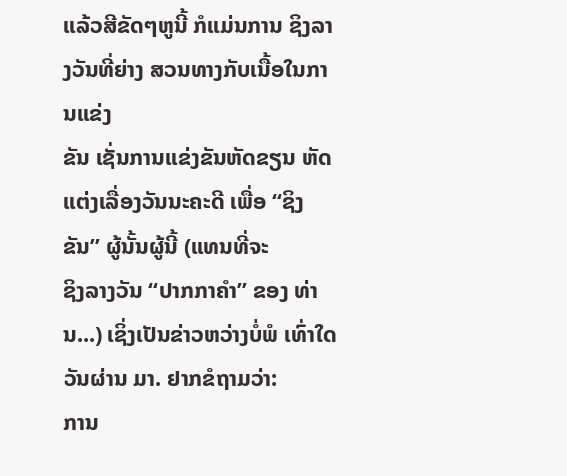ແລ້ວສີຂັດໆຫູນີ້ ກໍແມ່ນການ ຊິງລາງວັນທີ່ຍ່າງ ສວນທາງກັບເນື້ອໃນການແຂ່ງ
ຂັນ ເຊັ່ນການແຂ່ງຂັນຫັດຂຽນ ຫັດແຕ່ງເລື່ອງວັນນະຄະດີ ເພື່ອ “ຊິງຂັນ” ຜູ້ນັ້ນຜູ້ນີ້ (ແທນທີ່ຈະ
ຊິງລາງວັນ “ປາກກາຄຳ” ຂອງ ທ່ານ...) ເຊິ່ງເປັນຂ່າວຫວ່າງບໍ່ພໍ ເທົ່າໃດວັນຜ່ານ ມາ. ຢາກຂໍຖາມວ່າ:
ການ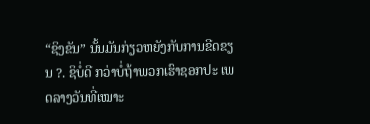“ຊິງຂັນ” ນັ້ນມັນກ່ຽວຫຍັງກັບການຂີດຂຽນ ?. ຊິບໍ່ດີ ກວ່າບໍ່ຖ້າພວກເຮົາຊອກປະ ເພດລາງວັນທີ່ເໝາະ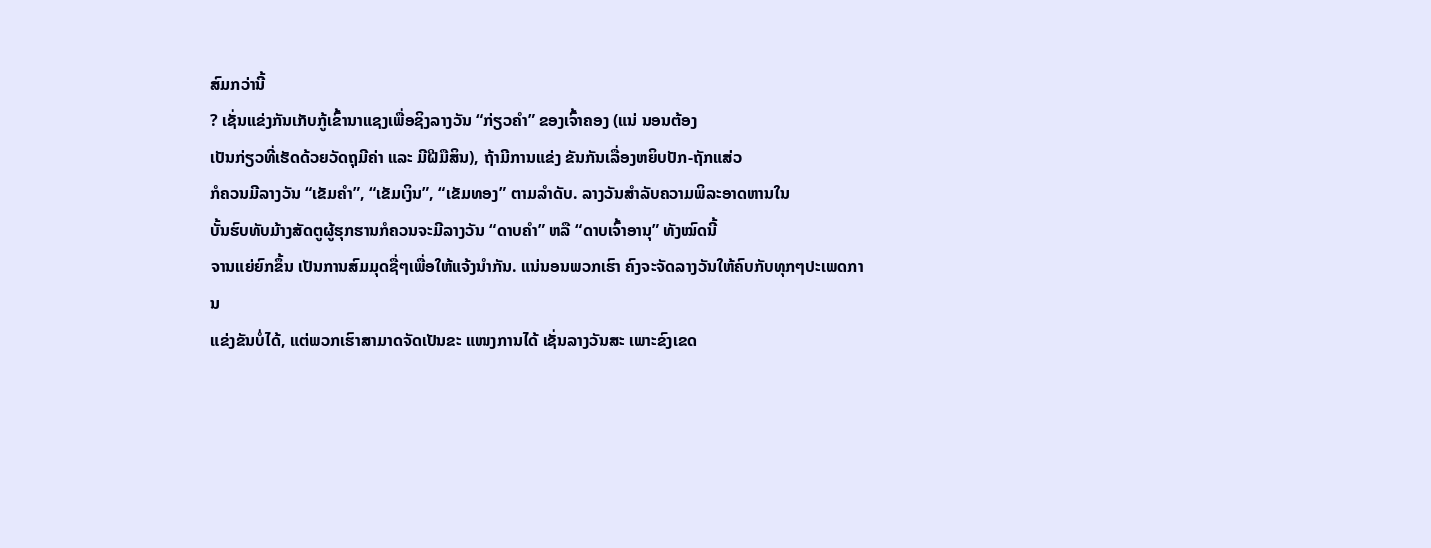ສົມກວ່ານີ້
? ເຊັ່ນແຂ່ງກັນເກັບກູ້ເຂົ້ານາແຊງເພື່ອຊິງລາງວັນ “ກ່ຽວຄຳ” ຂອງເຈົ້າຄອງ (ແນ່ ນອນຕ້ອງ
ເປັນກ່ຽວທີ່ເຮັດດ້ວຍວັດຖຸມີຄ່າ ແລະ ມີຝີມືສິນ), ຖ້າມີການແຂ່ງ ຂັນກັນເລື່ອງຫຍິບປັກ-ຖັກແສ່ວ
ກໍຄວນມີລາງວັນ “ເຂັມຄຳ”, “ເຂັມເງິນ”, “ເຂັມທອງ” ຕາມລຳດັບ. ລາງວັນສຳລັບຄວາມພິລະອາດຫານໃນ
ບັ້ນຮົບທັບມ້າງສັດຕູຜູ້ຮຸກຮານກໍຄວນຈະມີລາງວັນ “ດາບຄຳ” ຫລື “ດາບເຈົ້າອານຸ” ທັງໝົດນີ້
ຈານແຍ່ຍົກຂຶ້ນ ເປັນການສົມມຸດຊື່ໆເພື່ອໃຫ້ແຈ້ງນຳກັນ. ແນ່ນອນພວກເຮົາ ຄົງຈະຈັດລາງວັນໃຫ້ຄົບກັບທຸກໆປະເພດການ
ແຂ່ງຂັນບໍ່ໄດ້, ແຕ່ພວກເຮົາສາມາດຈັດເປັນຂະ ແໜງການໄດ້ ເຊັ່ນລາງວັນສະ ເພາະຂົງເຂດ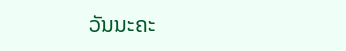ວັນນະຄະ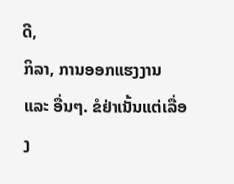ດີ,
ກິລາ, ການອອກແຮງງານ ແລະ ອື່ນໆ. ຂໍຢ່າເນັ້ນແຕ່ເລື່ອງ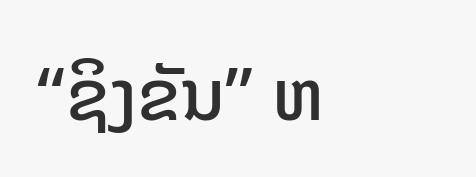“ຊິງຂັນ” ຫ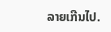ລາຍເກີນໄປ.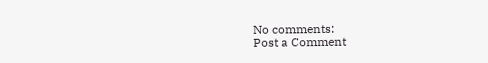No comments:
Post a Comment